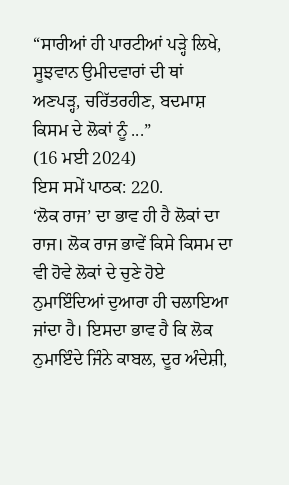“ਸਾਰੀਆਂ ਹੀ ਪਾਰਟੀਆਂ ਪੜ੍ਹੇ ਲਿਖੇ, ਸੂਝਵਾਨ ਉਮੀਦਵਾਰਾਂ ਦੀ ਥਾਂ ਅਣਪੜ੍ਹ, ਚਰਿੱਤਰਹੀਣ, ਬਦਮਾਸ਼ ਕਿਸਮ ਦੇ ਲੋਕਾਂ ਨੂੰ ...”
(16 ਮਈ 2024)
ਇਸ ਸਮੇਂ ਪਾਠਕ: 220.
‘ਲੋਕ ਰਾਜ’ ਦਾ ਭਾਵ ਹੀ ਹੈ ਲੋਕਾਂ ਦਾ ਰਾਜ। ਲੋਕ ਰਾਜ ਭਾਵੇਂ ਕਿਸੇ ਕਿਸਮ ਦਾ ਵੀ ਹੋਵੇ ਲੋਕਾਂ ਦੇ ਚੁਣੇ ਹੋਏ ਨੁਮਾਇੰਦਿਆਂ ਦੁਆਰਾ ਹੀ ਚਲਾਇਆ ਜਾਂਦਾ ਹੈ। ਇਸਦਾ ਭਾਵ ਹੈ ਕਿ ਲੋਕ ਨੁਮਾਇੰਦੇ ਜਿੰਨੇ ਕਾਬਲ, ਦੂਰ ਅੰਦੇਸ਼ੀ,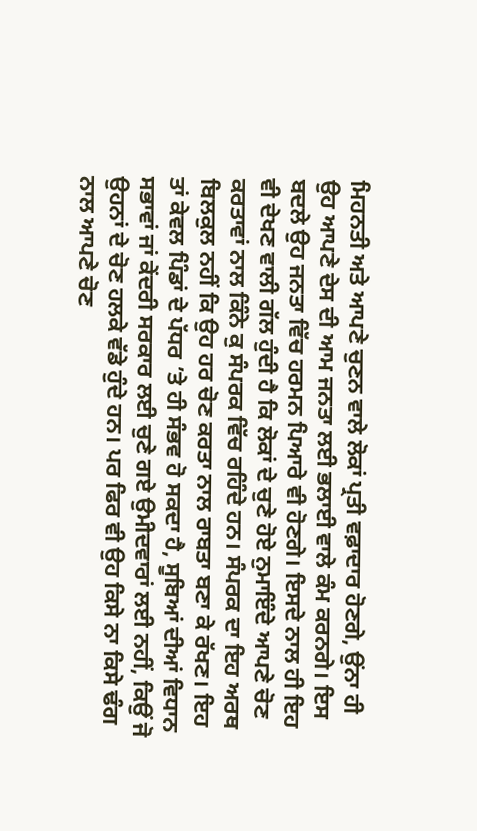ਮਿਹਨਤੀ ਅਤੇ ਆਪਣੇ ਚੁਣਨ ਵਾਲੇ ਲੋਕਾਂ ਪ੍ਰਤੀ ਵਫ਼ਾਦਾਰ ਹੋਣਗੇ, ਉਂਨਾ ਹੀ ਉਹ ਆਪਣੇ ਦੇਸ ਦੀ ਆਮ ਜਨਤਾ ਲਈ ਭਲਾਈ ਵਾਲੇ ਕੰਮ ਕਰਨਗੇ। ਇਸ ਬਦਲੇ ਉਹ ਜਨਤਾ ਵਿੱਚ ਹਰਮਨ ਪਿਆਰੇ ਵੀ ਹੋਣਗੇ। ਇਸਦੇ ਨਾਲ ਹੀ ਇਹ ਵੀ ਦੇਖਣ ਵਾਲੀ ਗੱਲ ਹੁੰਦੀ ਹੈ ਕਿ ਲੋਕਾਂ ਦੇ ਚੁਣੇ ਹੋਏ ਨੁਮਾਇੰਦੇ ਆਪਣੇ ਚੋਣ ਕਰਤਾਵਾਂ ਨਾਲ ਕਿੰਨੇ ਕੁ ਸੰਪਰਕ ਵਿੱਚ ਰਹਿੰਦੇ ਹਨ। ਸੰਪਰਕ ਦਾ ਇਹ ਅਰਥ ਬਿਲਕੁਲ ਨਹੀਂ ਕਿ ਉਹ ਹਰ ਚੋਣ ਕਰਤਾ ਨਾਲ ਰਾਬਤਾ ਬਣਾ ਕੇ ਰੱਖਣ। ਇਹ ਤਾਂ ਕੇਵਲ ਪਿੰਡਾਂ ਦੇ ਪੱਧਰ ’ਤੇ ਹੀ ਸੰਭਵ ਹੋ ਸਕਦਾ ਹੈ, ਸੂਬਿਆਂ ਦੀਆਂ ਵਿਧਾਨ ਸਭਾਵਾਂ ਜਾਂ ਕੇਂਦਰੀ ਸਰਕਾਰ ਲਈ ਚੁਣੇ ਗਏ ਉਮੀਦਵਾਰਾਂ ਲਈ ਨਹੀਂ, ਕਿਉਂ ਜੋ ਉਹਨਾਂ ਦੇ ਚੋਣ ਹਲਕੇ ਵੱਡੇ ਹੁੰਦੇ ਹਨ। ਪਰ ਫਿਰ ਵੀ ਉਹ ਕਿਸੇ ਨਾ ਕਿਸੇ ਢੰਗ ਨਾਲ ਆਪਣੇ ਚੋਣ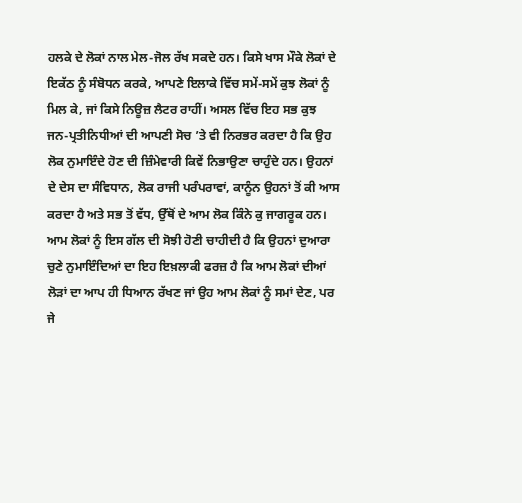ਹਲਕੇ ਦੇ ਲੋਕਾਂ ਨਾਲ ਮੇਲ-ਜੋਲ ਰੱਖ ਸਕਦੇ ਹਨ। ਕਿਸੇ ਖਾਸ ਮੌਕੇ ਲੋਕਾਂ ਦੇ ਇਕੱਠ ਨੂੰ ਸੰਬੋਧਨ ਕਰਕੇ, ਆਪਣੇ ਇਲਾਕੇ ਵਿੱਚ ਸਮੇਂ-ਸਮੇਂ ਕੁਝ ਲੋਕਾਂ ਨੂੰ ਮਿਲ ਕੇ, ਜਾਂ ਕਿਸੇ ਨਿਊਜ਼ ਲੈਟਰ ਰਾਹੀਂ। ਅਸਲ ਵਿੱਚ ਇਹ ਸਭ ਕੁਝ ਜਨ-ਪ੍ਰਤੀਨਿਧੀਆਂ ਦੀ ਆਪਣੀ ਸੋਚ ’ਤੇ ਵੀ ਨਿਰਭਰ ਕਰਦਾ ਹੈ ਕਿ ਉਹ ਲੋਕ ਨੁਮਾਇੰਦੇ ਹੋਣ ਦੀ ਜ਼ਿੰਮੇਵਾਰੀ ਕਿਵੇਂ ਨਿਭਾਉਣਾ ਚਾਹੁੰਦੇ ਹਨ। ਉਹਨਾਂ ਦੇ ਦੇਸ ਦਾ ਸੰਵਿਧਾਨ, ਲੋਕ ਰਾਜੀ ਪਰੰਪਰਾਵਾਂ, ਕਾਨੂੰਨ ਉਹਨਾਂ ਤੋਂ ਕੀ ਆਸ ਕਰਦਾ ਹੈ ਅਤੇ ਸਭ ਤੋਂ ਵੱਧ, ਉੱਥੋਂ ਦੇ ਆਮ ਲੋਕ ਕਿੰਨੇ ਕੁ ਜਾਗਰੂਕ ਹਨ। ਆਮ ਲੋਕਾਂ ਨੂੰ ਇਸ ਗੱਲ ਦੀ ਸੋਝੀ ਹੋਣੀ ਚਾਹੀਦੀ ਹੈ ਕਿ ਉਹਨਾਂ ਦੁਆਰਾ ਚੁਣੇ ਨੁਮਾਇੰਦਿਆਂ ਦਾ ਇਹ ਇਖ਼ਲਾਕੀ ਫਰਜ਼ ਹੈ ਕਿ ਆਮ ਲੋਕਾਂ ਦੀਆਂ ਲੋੜਾਂ ਦਾ ਆਪ ਹੀ ਧਿਆਨ ਰੱਖਣ ਜਾਂ ਉਹ ਆਮ ਲੋਕਾਂ ਨੂੰ ਸਮਾਂ ਦੇਣ, ਪਰ ਜੇ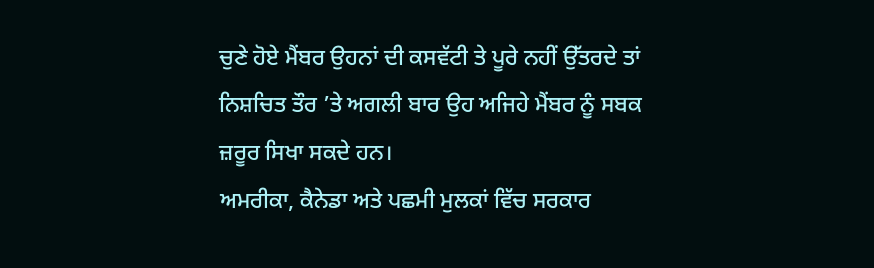ਚੁਣੇ ਹੋਏ ਮੈਂਬਰ ਉਹਨਾਂ ਦੀ ਕਸਵੱਟੀ ਤੇ ਪੂਰੇ ਨਹੀਂ ਉੱਤਰਦੇ ਤਾਂ ਨਿਸ਼ਚਿਤ ਤੌਰ ’ਤੇ ਅਗਲੀ ਬਾਰ ਉਹ ਅਜਿਹੇ ਮੈਂਬਰ ਨੂੰ ਸਬਕ ਜ਼ਰੂਰ ਸਿਖਾ ਸਕਦੇ ਹਨ।
ਅਮਰੀਕਾ, ਕੈਨੇਡਾ ਅਤੇ ਪਛਮੀ ਮੁਲਕਾਂ ਵਿੱਚ ਸਰਕਾਰ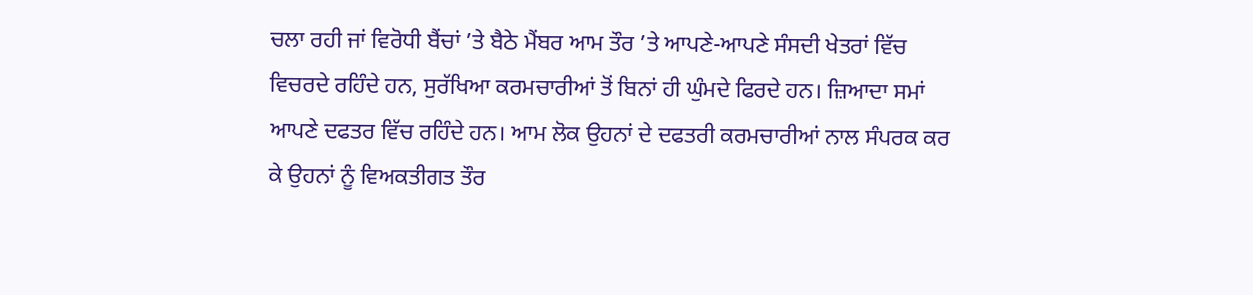ਚਲਾ ਰਹੀ ਜਾਂ ਵਿਰੋਧੀ ਬੈਂਚਾਂ ’ਤੇ ਬੈਠੇ ਮੈਂਬਰ ਆਮ ਤੌਰ ’ਤੇ ਆਪਣੇ-ਆਪਣੇ ਸੰਸਦੀ ਖੇਤਰਾਂ ਵਿੱਚ ਵਿਚਰਦੇ ਰਹਿੰਦੇ ਹਨ, ਸੁਰੱਖਿਆ ਕਰਮਚਾਰੀਆਂ ਤੋਂ ਬਿਨਾਂ ਹੀ ਘੁੰਮਦੇ ਫਿਰਦੇ ਹਨ। ਜ਼ਿਆਦਾ ਸਮਾਂ ਆਪਣੇ ਦਫਤਰ ਵਿੱਚ ਰਹਿੰਦੇ ਹਨ। ਆਮ ਲੋਕ ਉਹਨਾਂ ਦੇ ਦਫਤਰੀ ਕਰਮਚਾਰੀਆਂ ਨਾਲ ਸੰਪਰਕ ਕਰ ਕੇ ਉਹਨਾਂ ਨੂੰ ਵਿਅਕਤੀਗਤ ਤੌਰ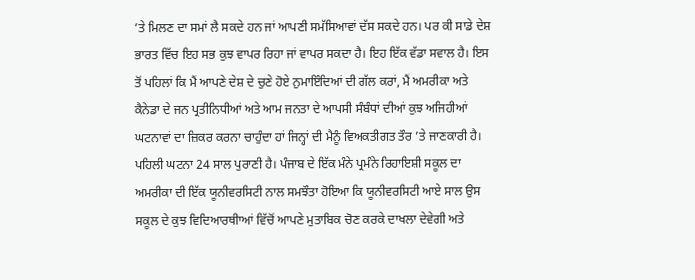’ਤੇ ਮਿਲਣ ਦਾ ਸਮਾਂ ਲੈ ਸਕਦੇ ਹਨ ਜਾਂ ਆਪਣੀ ਸਮੱਸਿਆਵਾਂ ਦੱਸ ਸਕਦੇ ਹਨ। ਪਰ ਕੀ ਸਾਡੇ ਦੇਸ਼ ਭਾਰਤ ਵਿੱਚ ਇਹ ਸਭ ਕੁਝ ਵਾਪਰ ਰਿਹਾ ਜਾਂ ਵਾਪਰ ਸਕਦਾ ਹੈ। ਇਹ ਇੱਕ ਵੱਡਾ ਸਵਾਲ ਹੈ। ਇਸ ਤੋਂ ਪਹਿਲਾਂ ਕਿ ਮੈਂ ਆਪਣੇ ਦੇਸ਼ ਦੇ ਚੁਣੇ ਹੋਏ ਨੁਮਾਇੰਦਿਆਂ ਦੀ ਗੱਲ ਕਰਾਂ, ਮੈਂ ਅਮਰੀਕਾ ਅਤੇ ਕੈਨੇਡਾ ਦੇ ਜਨ ਪ੍ਰਤੀਨਿਧੀਆਂ ਅਤੇ ਆਮ ਜਨਤਾ ਦੇ ਆਪਸੀ ਸੰਬੰਧਾਂ ਦੀਆਂ ਕੁਝ ਅਜਿਹੀਆਂ ਘਟਨਾਵਾਂ ਦਾ ਜ਼ਿਕਰ ਕਰਨਾ ਚਾਹੁੰਦਾ ਹਾਂ ਜਿਨ੍ਹਾਂ ਦੀ ਮੈਨੂੰ ਵਿਅਕਤੀਗਤ ਤੌਰ ’ਤੇ ਜਾਣਕਾਰੀ ਹੈ।
ਪਹਿਲੀ ਘਟਨਾ 24 ਸਾਲ ਪੁਰਾਣੀ ਹੈ। ਪੰਜਾਬ ਦੇ ਇੱਕ ਮੰਨੇ ਪ੍ਰਮੰਨੇ ਰਿਹਾਇਸ਼ੀ ਸਕੂਲ ਦਾ ਅਮਰੀਕਾ ਦੀ ਇੱਕ ਯੂਨੀਵਰਸਿਟੀ ਨਾਲ ਸਮਝੌਤਾ ਹੋਇਆ ਕਿ ਯੂਨੀਵਰਸਿਟੀ ਆਏ ਸਾਲ ਉਸ ਸਕੂਲ ਦੇ ਕੁਝ ਵਿਦਿਆਰਥੀਾਆਂ ਵਿੱਚੋਂ ਆਪਣੇ ਮੁਤਾਬਿਕ ਚੋਣ ਕਰਕੇ ਦਾਖਲਾ ਦੇਵੇਗੀ ਅਤੇ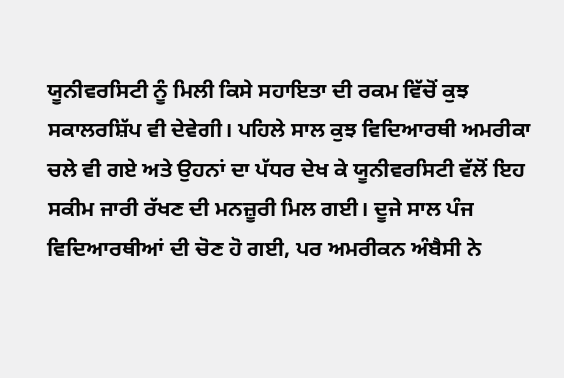ਯੂਨੀਵਰਸਿਟੀ ਨੂੰ ਮਿਲੀ ਕਿਸੇ ਸਹਾਇਤਾ ਦੀ ਰਕਮ ਵਿੱਚੋਂ ਕੁਝ ਸਕਾਲਰਸ਼ਿੱਪ ਵੀ ਦੇਵੇਗੀ। ਪਹਿਲੇ ਸਾਲ ਕੁਝ ਵਿਦਿਆਰਥੀ ਅਮਰੀਕਾ ਚਲੇ ਵੀ ਗਏ ਅਤੇ ਉਹਨਾਂ ਦਾ ਪੱਧਰ ਦੇਖ ਕੇ ਯੂਨੀਵਰਸਿਟੀ ਵੱਲੋਂ ਇਹ ਸਕੀਮ ਜਾਰੀ ਰੱਖਣ ਦੀ ਮਨਜ਼ੂਰੀ ਮਿਲ ਗਈ। ਦੂਜੇ ਸਾਲ ਪੰਜ ਵਿਦਿਆਰਥੀਆਂ ਦੀ ਚੋਣ ਹੋ ਗਈ, ਪਰ ਅਮਰੀਕਨ ਅੰਬੈਸੀ ਨੇ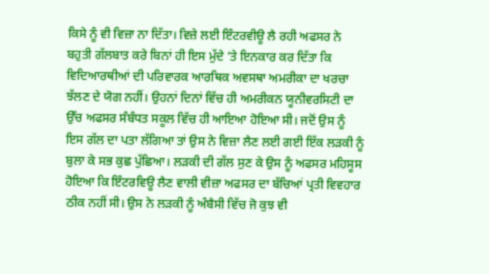ਕਿਸੇ ਨੂੰ ਵੀ ਵਿਜ਼ਾ ਨਾ ਦਿੱਤਾ। ਵਿਜ਼ੇ ਲਈ ਇੰਟਰਵੀਊ ਲੈ ਰਹੀ ਅਫਸਰ ਨੇ ਬਹੁਤੀ ਗੱਲਬਾਤ ਕਰੇ ਬਿਨਾਂ ਹੀ ਇਸ ਮੁੱਦੇ ’ਤੇ ਇਨਕਾਰ ਕਰ ਦਿੱਤਾ ਕਿ ਵਿਦਿਆਰਥੀਆਂ ਦੀ ਪਰਿਵਾਰਕ ਆਰਥਿਕ ਅਵਸਥਾ ਅਮਰੀਕਾ ਦਾ ਖਰਚਾ ਝੱਲਣ ਦੇ ਯੋਗ ਨਹੀਂ। ਉਹਨਾਂ ਦਿਨਾਂ ਵਿੱਚ ਹੀ ਅਮਰੀਕਨ ਯੂਨੀਵਰਸਿਟੀ ਦਾ ਉੱਚ ਅਫਸਰ ਸੰਬੰਧਤ ਸਕੂਲ ਵਿੱਚ ਹੀ ਆਇਆ ਹੋਇਆ ਸੀ। ਜਦੋਂ ਉਸ ਨੂੰ ਇਸ ਗੱਲ ਦਾ ਪਤਾ ਲੱਗਿਆ ਤਾਂ ਉਸ ਨੇ ਵਿਜ਼ਾ ਲੈਣ ਲਈ ਗਈ ਇੱਕ ਲੜਕੀ ਨੂੰ ਬੁਲਾ ਕੇ ਸਭ ਕੁਛ ਪੁੱਛਿਆ। ਲੜਕੀ ਦੀ ਗੱਲ ਸੁਣ ਕੇ ਉਸ ਨੂੰ ਅਫਸਰ ਮਹਿਸੂਸ ਹੋਇਆ ਕਿ ਇੰਟਰਵਿਊ ਲੈਣ ਵਾਲੀ ਵੀਜ਼ਾ ਅਫਸਰ ਦਾ ਬੱਚਿਆਂ ਪ੍ਰਤੀ ਵਿਵਹਾਰ ਠੀਕ ਨਹੀਂ ਸੀ। ਉਸ ਨੇ ਲੜਕੀ ਨੂੰ ਅੰਬੈਸੀ ਵਿੱਚ ਜੋ ਕੁਝ ਵੀ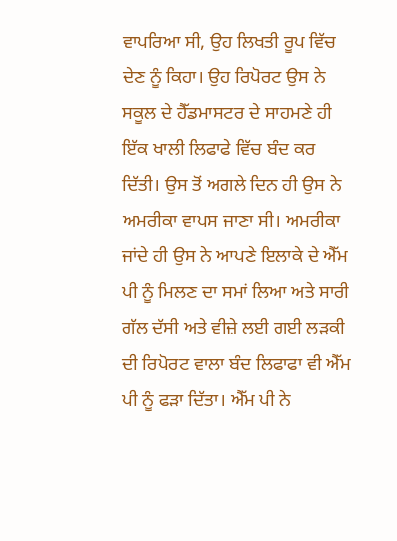ਵਾਪਰਿਆ ਸੀ, ਉਹ ਲਿਖਤੀ ਰੂਪ ਵਿੱਚ ਦੇਣ ਨੂੰ ਕਿਹਾ। ਉਹ ਰਿਪੋਰਟ ਉਸ ਨੇ ਸਕੂਲ ਦੇ ਹੈੱਡਮਾਸਟਰ ਦੇ ਸਾਹਮਣੇ ਹੀ ਇੱਕ ਖਾਲੀ ਲਿਫਾਫੇ ਵਿੱਚ ਬੰਦ ਕਰ ਦਿੱਤੀ। ਉਸ ਤੋਂ ਅਗਲੇ ਦਿਨ ਹੀ ਉਸ ਨੇ ਅਮਰੀਕਾ ਵਾਪਸ ਜਾਣਾ ਸੀ। ਅਮਰੀਕਾ ਜਾਂਦੇ ਹੀ ਉਸ ਨੇ ਆਪਣੇ ਇਲਾਕੇ ਦੇ ਐੱਮ ਪੀ ਨੂੰ ਮਿਲਣ ਦਾ ਸਮਾਂ ਲਿਆ ਅਤੇ ਸਾਰੀ ਗੱਲ ਦੱਸੀ ਅਤੇ ਵੀਜ਼ੇ ਲਈ ਗਈ ਲੜਕੀ ਦੀ ਰਿਪੋਰਟ ਵਾਲਾ ਬੰਦ ਲਿਫਾਫਾ ਵੀ ਐੱਮ ਪੀ ਨੂੰ ਫੜਾ ਦਿੱਤਾ। ਐੱਮ ਪੀ ਨੇ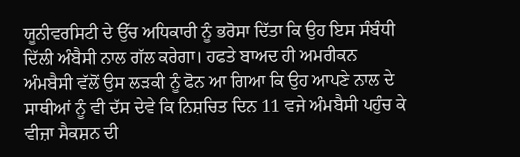ਯੂਨੀਵਰਸਿਟੀ ਦੇ ਉੱਚ ਅਧਿਕਾਰੀ ਨੂੰ ਭਰੋਸਾ ਦਿੱਤਾ ਕਿ ਉਹ ਇਸ ਸੰਬੰਧੀ ਦਿੱਲੀ ਅੰਬੈਸੀ ਨਾਲ ਗੱਲ ਕਰੇਗਾ। ਹਫਤੇ ਬਾਅਦ ਹੀ ਅਮਰੀਕਨ ਅੰਮਬੈਸੀ ਵੱਲੋਂ ਉਸ ਲੜਕੀ ਨੂੰ ਫੋਨ ਆ ਗਿਆ ਕਿ ਉਹ ਆਪਣੇ ਨਾਲ ਦੇ ਸਾਥੀਆਂ ਨੂੰ ਵੀ ਦੱਸ ਦੇਵੇ ਕਿ ਨਿਸ਼ਚਿਤ ਦਿਨ 11 ਵਜੇ ਅੰਮਬੈਸੀ ਪਹੁੰਚ ਕੇ ਵੀਜ਼ਾ ਸੈਕਸ਼ਨ ਦੀ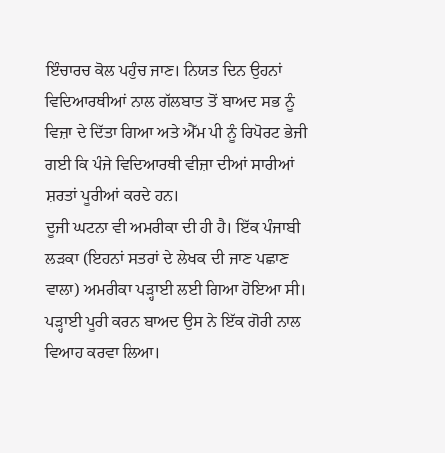ਇੰਚਾਰਚ ਕੋਲ ਪਹੁੰਚ ਜਾਣ। ਨਿਯਤ ਦਿਨ ਉਹਨਾਂ ਵਿਦਿਆਰਥੀਆਂ ਨਾਲ ਗੱਲਬਾਤ ਤੋਂ ਬਾਅਦ ਸਭ ਨੂੰ ਵਿਜ਼ਾ ਦੇ ਦਿੱਤਾ ਗਿਆ ਅਤੇ ਐੱਮ ਪੀ ਨੂੰ ਰਿਪੋਰਟ ਭੇਜੀ ਗਈ ਕਿ ਪੰਜੇ ਵਿਦਿਆਰਥੀ ਵੀਜ਼ਾ ਦੀਆਂ ਸਾਰੀਆਂ ਸ਼ਰਤਾਂ ਪੂਰੀਆਂ ਕਰਦੇ ਹਨ।
ਦੂਜੀ ਘਟਨਾ ਵੀ ਅਮਰੀਕਾ ਦੀ ਹੀ ਹੈ। ਇੱਕ ਪੰਜਾਬੀ ਲੜਕਾ (ਇਹਨਾਂ ਸਤਰਾਂ ਦੇ ਲੇਖਕ ਦੀ ਜਾਣ ਪਛਾਣ ਵਾਲਾ) ਅਮਰੀਕਾ ਪੜ੍ਹਾਈ ਲਈ ਗਿਆ ਹੋਇਆ ਸੀ। ਪੜ੍ਹਾਈ ਪੂਰੀ ਕਰਨ ਬਾਅਦ ਉਸ ਨੇ ਇੱਕ ਗੋਰੀ ਨਾਲ ਵਿਆਹ ਕਰਵਾ ਲਿਆ।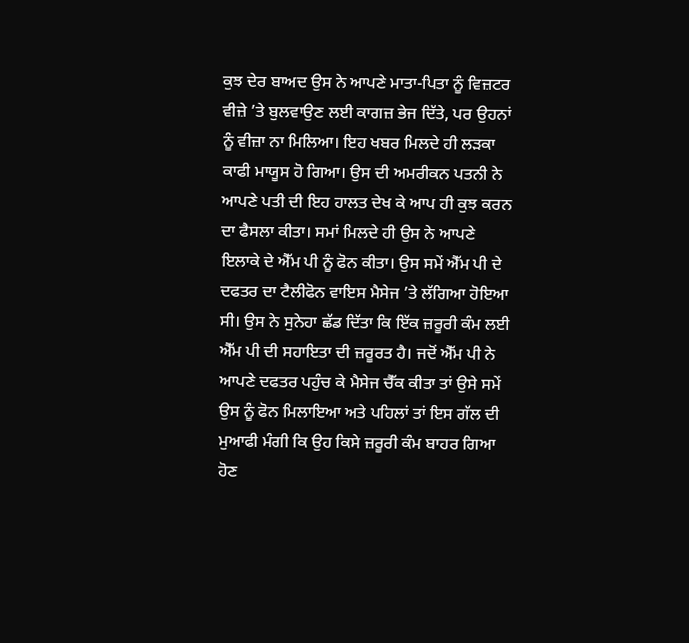ਕੁਝ ਦੇਰ ਬਾਅਦ ਉਸ ਨੇ ਆਪਣੇ ਮਾਤਾ-ਪਿਤਾ ਨੂੰ ਵਿਜ਼ਟਰ ਵੀਜ਼ੇ ’ਤੇ ਬੁਲਵਾਉਣ ਲਈ ਕਾਗਜ਼ ਭੇਜ ਦਿੱਤੇ, ਪਰ ਉਹਨਾਂ ਨੂੰ ਵੀਜ਼ਾ ਨਾ ਮਿਲਿਆ। ਇਹ ਖਬਰ ਮਿਲਦੇ ਹੀ ਲੜਕਾ ਕਾਫੀ ਮਾਯੂਸ ਹੋ ਗਿਆ। ਉਸ ਦੀ ਅਮਰੀਕਨ ਪਤਨੀ ਨੇ ਆਪਣੇ ਪਤੀ ਦੀ ਇਹ ਹਾਲਤ ਦੇਖ ਕੇ ਆਪ ਹੀ ਕੁਝ ਕਰਨ ਦਾ ਫੈਸਲਾ ਕੀਤਾ। ਸਮਾਂ ਮਿਲਦੇ ਹੀ ਉਸ ਨੇ ਆਪਣੇ ਇਲਾਕੇ ਦੇ ਐੱਮ ਪੀ ਨੂੰ ਫੋਨ ਕੀਤਾ। ਉਸ ਸਮੇਂ ਐੱਮ ਪੀ ਦੇ ਦਫਤਰ ਦਾ ਟੈਲੀਫੋਨ ਵਾਇਸ ਮੈਸੇਜ ’ਤੇ ਲੱਗਿਆ ਹੋਇਆ ਸੀ। ਉਸ ਨੇ ਸੁਨੇਹਾ ਛੱਡ ਦਿੱਤਾ ਕਿ ਇੱਕ ਜ਼ਰੂਰੀ ਕੰਮ ਲਈ ਐੱਮ ਪੀ ਦੀ ਸਹਾਇਤਾ ਦੀ ਜ਼ਰੂਰਤ ਹੈ। ਜਦੋਂ ਐੱਮ ਪੀ ਨੇ ਆਪਣੇ ਦਫਤਰ ਪਹੁੰਚ ਕੇ ਮੈਸੇਜ ਚੈੱਕ ਕੀਤਾ ਤਾਂ ਉਸੇ ਸਮੇਂ ਉਸ ਨੂੰ ਫੋਨ ਮਿਲਾਇਆ ਅਤੇ ਪਹਿਲਾਂ ਤਾਂ ਇਸ ਗੱਲ ਦੀ ਮੁਆਫੀ ਮੰਗੀ ਕਿ ਉਹ ਕਿਸੇ ਜ਼ਰੂਰੀ ਕੰਮ ਬਾਹਰ ਗਿਆ ਹੋਣ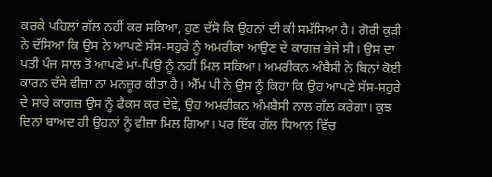ਕਰਕੇ ਪਹਿਲਾਂ ਗੱਲ ਨਹੀਂ ਕਰ ਸਕਿਆ, ਹੁਣ ਦੱਸੋ ਕਿ ਉਹਨਾਂ ਦੀ ਕੀ ਸਮੱਸਿਆ ਹੈ। ਗੋਰੀ ਕੁੜੀ ਨੇ ਦੱਸਿਆ ਕਿ ਉਸ ਨੇ ਆਪਣੇ ਸੱਸ-ਸਹੁਰੇ ਨੂੰ ਅਮਰੀਕਾ ਆਉਣ ਦੇ ਕਾਗਜ਼ ਭੇਜੇ ਸੀ। ਉਸ ਦਾ ਪਤੀ ਪੰਜ ਸਾਲ ਤੋਂ ਆਪਣੇ ਮਾਂ-ਪਿਉ ਨੂੰ ਨਹੀਂ ਮਿਲ ਸਕਿਆ। ਅਮਰੀਕਨ ਅੰਬੈਸੀ ਨੇ ਬਿਨਾਂ ਕੋਈ ਕਾਰਨ ਦੱਸੇ ਵੀਜ਼ਾ ਨਾ ਮਨਜ਼ੂਰ ਕੀਤਾ ਹੈ। ਐੱਮ ਪੀ ਨੇ ਉਸ ਨੂੰ ਕਿਹਾ ਕਿ ਉਹ ਆਪਣੇ ਸੱਸ-ਸਹੁਰੇ ਦੇ ਸਾਰੇ ਕਾਗਜ਼ ਉਸ ਨੂੰ ਫੈਕਸ ਕਰ ਦੇਵੇ, ਉਹ ਅਮਰੀਕਨ ਅੰਮਬੈਸੀ ਨਾਲ ਗੱਲ ਕਰੇਗਾ। ਕੁਝ ਦਿਨਾਂ ਬਾਅਦ ਹੀ ਉਹਨਾਂ ਨੂੰ ਵੀਜ਼ਾ ਮਿਲ ਗਿਆ। ਪਰ ਇੱਕ ਗੱਲ ਧਿਆਨ ਵਿੱਚ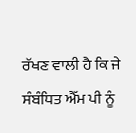ਰੱਖਣ ਵਾਲੀ ਹੈ ਕਿ ਜੇ ਸੰਬੰਧਿਤ ਐੱਮ ਪੀ ਨੂੰ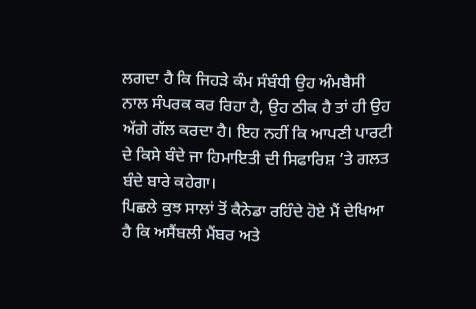ਲਗਦਾ ਹੈ ਕਿ ਜਿਹੜੇ ਕੰਮ ਸੰਬੰਧੀ ਉਹ ਅੰਮਬੈਸੀ ਨਾਲ ਸੰਪਰਕ ਕਰ ਰਿਹਾ ਹੈ, ਉਹ ਠੀਕ ਹੈ ਤਾਂ ਹੀ ਉਹ ਅੱਗੇ ਗੱਲ ਕਰਦਾ ਹੈ। ਇਹ ਨਹੀਂ ਕਿ ਆਪਣੀ ਪਾਰਟੀ ਦੇ ਕਿਸੇ ਬੰਦੇ ਜਾ ਹਿਮਾਇਤੀ ਦੀ ਸਿਫਾਰਿਸ਼ ’ਤੇ ਗਲਤ ਬੰਦੇ ਬਾਰੇ ਕਹੇਗਾ।
ਪਿਛਲੇ ਕੁਝ ਸਾਲਾਂ ਤੋਂ ਕੈਨੇਡਾ ਰਹਿੰਦੇ ਹੋਏ ਮੈਂ ਦੇਖਿਆ ਹੈ ਕਿ ਅਸੈਂਬਲੀ ਮੈਂਬਰ ਅਤੇ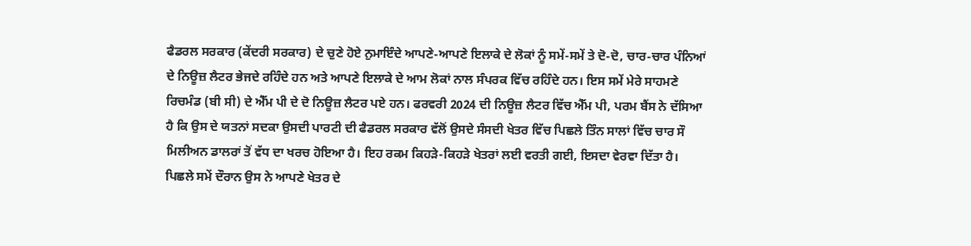ਫੈਡਰਲ ਸਰਕਾਰ (ਕੇਂਦਰੀ ਸਰਕਾਰ) ਦੇ ਚੁਣੇ ਹੋਏ ਨੁਮਾਇੰਦੇ ਆਪਣੇ-ਆਪਣੇ ਇਲਾਕੇ ਦੇ ਲੋਕਾਂ ਨੂੰ ਸਮੇਂ-ਸਮੇਂ ਤੇ ਦੋ-ਦੋ, ਚਾਰ-ਚਾਰ ਪੰਨਿਆਂ ਦੇ ਨਿਊਜ਼ ਲੈਟਰ ਭੇਜਦੇ ਰਹਿੰਦੇ ਹਨ ਅਤੇ ਆਪਣੇ ਇਲਾਕੇ ਦੇ ਆਮ ਲੋਕਾਂ ਨਾਲ ਸੰਪਰਕ ਵਿੱਚ ਰਹਿੰਦੇ ਹਨ। ਇਸ ਸਮੇਂ ਮੇਰੇ ਸਾਹਮਣੇ ਰਿਚਮੰਡ (ਬੀ ਸੀ) ਦੇ ਐੱਮ ਪੀ ਦੇ ਦੋ ਨਿਊਜ਼ ਲੈਟਰ ਪਏ ਹਨ। ਫਰਵਰੀ 2024 ਦੀ ਨਿਊਜ਼ ਲੈਟਰ ਵਿੱਚ ਐੱਮ ਪੀ, ਪਰਮ ਬੈਂਸ ਨੇ ਦੱਸਿਆ ਹੈ ਕਿ ਉਸ ਦੇ ਯਤਨਾਂ ਸਦਕਾ ਉਸਦੀ ਪਾਰਟੀ ਦੀ ਫੈਡਰਲ ਸਰਕਾਰ ਵੱਲੋਂ ਉਸਦੇ ਸੰਸਦੀ ਖੇਤਰ ਵਿੱਚ ਪਿਛਲੇ ਤਿੰਨ ਸਾਲਾਂ ਵਿੱਚ ਚਾਰ ਸੌ ਮਿਲੀਅਨ ਡਾਲਰਾਂ ਤੋਂ ਵੱਧ ਦਾ ਖਰਚ ਹੋਇਆ ਹੈ। ਇਹ ਰਕਮ ਕਿਹੜੇ-ਕਿਹੜੇ ਖੇਤਰਾਂ ਲਈ ਵਰਤੀ ਗਈ, ਇਸਦਾ ਵੇਰਵਾ ਦਿੱਤਾ ਹੈ। ਪਿਛਲੇ ਸਮੇਂ ਦੌਰਾਨ ਉਸ ਨੇ ਆਪਣੇ ਖੇਤਰ ਦੇ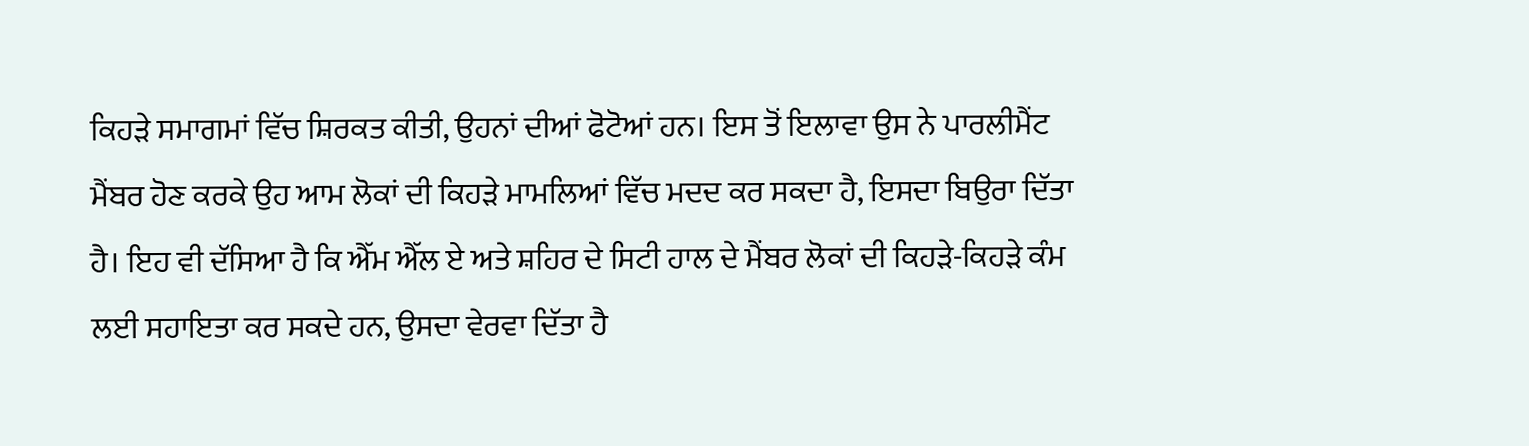ਕਿਹੜੇ ਸਮਾਗਮਾਂ ਵਿੱਚ ਸ਼ਿਰਕਤ ਕੀਤੀ, ਉਹਨਾਂ ਦੀਆਂ ਫੋਟੋਆਂ ਹਨ। ਇਸ ਤੋਂ ਇਲਾਵਾ ਉਸ ਨੇ ਪਾਰਲੀਮੈਂਟ ਮੈਂਬਰ ਹੋਣ ਕਰਕੇ ਉਹ ਆਮ ਲੋਕਾਂ ਦੀ ਕਿਹੜੇ ਮਾਮਲਿਆਂ ਵਿੱਚ ਮਦਦ ਕਰ ਸਕਦਾ ਹੈ, ਇਸਦਾ ਬਿਉਰਾ ਦਿੱਤਾ ਹੈ। ਇਹ ਵੀ ਦੱਸਿਆ ਹੈ ਕਿ ਐੱਮ ਐੱਲ ਏ ਅਤੇ ਸ਼ਹਿਰ ਦੇ ਸਿਟੀ ਹਾਲ ਦੇ ਮੈਂਬਰ ਲੋਕਾਂ ਦੀ ਕਿਹੜੇ-ਕਿਹੜੇ ਕੰਮ ਲਈ ਸਹਾਇਤਾ ਕਰ ਸਕਦੇ ਹਨ, ਉਸਦਾ ਵੇਰਵਾ ਦਿੱਤਾ ਹੈ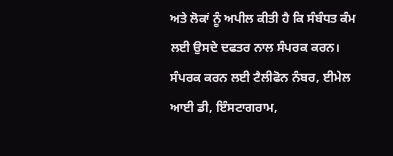ਅਤੇ ਲੋਕਾਂ ਨੂੰ ਅਪੀਲ ਕੀਤੀ ਹੈ ਕਿ ਸੰਬੰਧਤ ਕੰਮ ਲਈ ਉਸਦੇ ਦਫਤਰ ਨਾਲ ਸੰਪਰਕ ਕਰਨ। ਸੰਪਰਕ ਕਰਨ ਲਈ ਟੈਲੀਫੋਨ ਨੰਬਰ, ਈਮੇਲ ਆਈ ਡੀ, ਇੰਸਟਾਗਰਾਮ,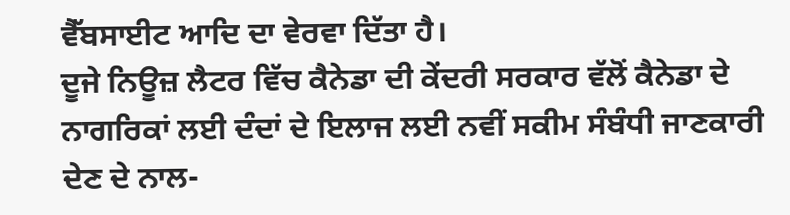ਵੈੱਬਸਾਈਟ ਆਦਿ ਦਾ ਵੇਰਵਾ ਦਿੱਤਾ ਹੈ।
ਦੂਜੇ ਨਿਊਜ਼ ਲੈਟਰ ਵਿੱਚ ਕੈਨੇਡਾ ਦੀ ਕੇਂਦਰੀ ਸਰਕਾਰ ਵੱਲੋਂ ਕੈਨੇਡਾ ਦੇ ਨਾਗਰਿਕਾਂ ਲਈ ਦੰਦਾਂ ਦੇ ਇਲਾਜ ਲਈ ਨਵੀਂ ਸਕੀਮ ਸੰਬੰਧੀ ਜਾਣਕਾਰੀ ਦੇਣ ਦੇ ਨਾਲ-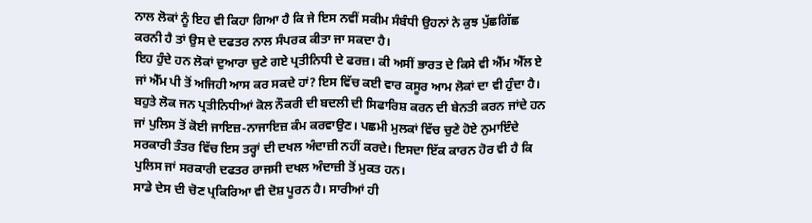ਨਾਲ ਲੋਕਾਂ ਨੂੰ ਇਹ ਵੀ ਕਿਹਾ ਗਿਆ ਹੈ ਕਿ ਜੇ ਇਸ ਨਵੀਂ ਸਕੀਮ ਸੰਬੰਧੀ ਉਹਨਾਂ ਨੇ ਕੁਝ ਪੁੱਛਗਿੱਛ ਕਰਨੀ ਹੈ ਤਾਂ ਉਸ ਦੇ ਦਫਤਰ ਨਾਲ ਸੰਪਰਕ ਕੀਤਾ ਜਾ ਸਕਦਾ ਹੈ।
ਇਹ ਹੁੰਦੇ ਹਨ ਲੋਕਾਂ ਦੁਆਰਾ ਚੁਣੇ ਗਏ ਪ੍ਰਤੀਨਿਧੀ ਦੇ ਫਰਜ਼। ਕੀ ਅਸੀਂ ਭਾਰਤ ਦੇ ਕਿਸੇ ਵੀ ਐੱਮ ਐੱਲ ਏ ਜਾਂ ਐੱਮ ਪੀ ਤੋਂ ਅਜਿਹੀ ਆਸ ਕਰ ਸਕਦੇ ਹਾਂ? ਇਸ ਵਿੱਚ ਕਈ ਵਾਰ ਕਸੂਰ ਆਮ ਲੋਕਾਂ ਦਾ ਵੀ ਹੁੰਦਾ ਹੈ। ਬਹੁਤੇ ਲੋਕ ਜਨ ਪ੍ਰਤੀਨਿਧੀਆਂ ਕੋਲ ਨੌਕਰੀ ਦੀ ਬਦਲੀ ਦੀ ਸਿਫਾਰਿਸ਼ ਕਰਨ ਦੀ ਬੇਨਤੀ ਕਰਨ ਜਾਂਦੇ ਹਨ ਜਾਂ ਪੁਲਿਸ ਤੋਂ ਕੋਈ ਜਾਇਜ਼-ਨਾਜਾਇਜ਼ ਕੰਮ ਕਰਵਾਉਣ। ਪਛਮੀ ਮੁਲਕਾਂ ਵਿੱਚ ਚੁਣੇ ਹੋਏ ਨੁਮਾਇੰਦੇ ਸਰਕਾਰੀ ਤੰਤਰ ਵਿੱਚ ਇਸ ਤਰ੍ਹਾਂ ਦੀ ਦਖਲ ਅੰਦਾਜ਼ੀ ਨਹੀਂ ਕਰਦੇ। ਇਸਦਾ ਇੱਕ ਕਾਰਨ ਹੋਰ ਵੀ ਹੈ ਕਿ ਪੁਲਿਸ ਜਾਂ ਸਰਕਾਰੀ ਦਫਤਰ ਰਾਜਸੀ ਦਖਲ ਅੰਦਾਜ਼ੀ ਤੋਂ ਮੁਕਤ ਹਨ।
ਸਾਡੇ ਦੇਸ ਦੀ ਚੋਣ ਪ੍ਰਕਿਰਿਆ ਵੀ ਦੋਸ਼ ਪੂਰਨ ਹੈ। ਸਾਰੀਆਂ ਹੀ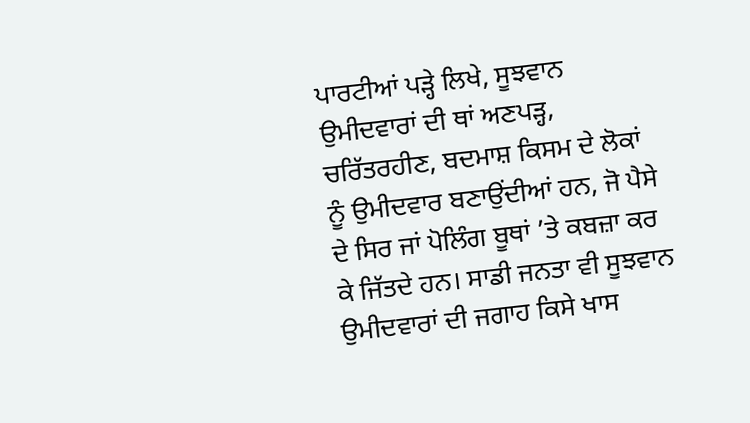ਪਾਰਟੀਆਂ ਪੜ੍ਹੇ ਲਿਖੇ, ਸੂਝਵਾਨ ਉਮੀਦਵਾਰਾਂ ਦੀ ਥਾਂ ਅਣਪੜ੍ਹ, ਚਰਿੱਤਰਹੀਣ, ਬਦਮਾਸ਼ ਕਿਸਮ ਦੇ ਲੋਕਾਂ ਨੂੰ ਉਮੀਦਵਾਰ ਬਣਾਉਂਦੀਆਂ ਹਨ, ਜੋ ਪੈਸੇ ਦੇ ਸਿਰ ਜਾਂ ਪੋਲਿੰਗ ਬੂਥਾਂ ’ਤੇ ਕਬਜ਼ਾ ਕਰ ਕੇ ਜਿੱਤਦੇ ਹਨ। ਸਾਡੀ ਜਨਤਾ ਵੀ ਸੂਝਵਾਨ ਉਮੀਦਵਾਰਾਂ ਦੀ ਜਗਾਹ ਕਿਸੇ ਖਾਸ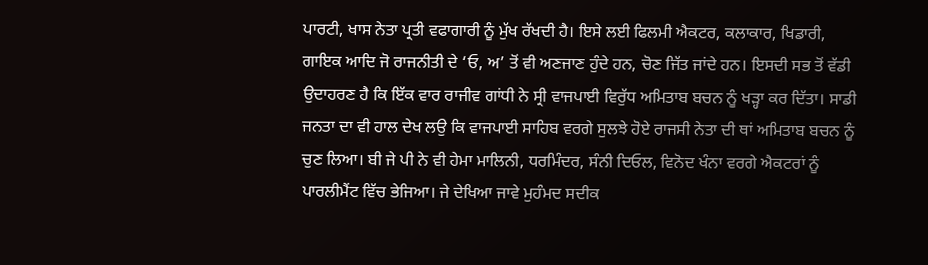ਪਾਰਟੀ, ਖਾਸ ਨੇਤਾ ਪ੍ਰਤੀ ਵਫਾਗਾਰੀ ਨੂੰ ਮੁੱਖ ਰੱਖਦੀ ਹੈ। ਇਸੇ ਲਈ ਫਿਲਮੀ ਐਕਟਰ, ਕਲਾਕਾਰ, ਖਿਡਾਰੀ, ਗਾਇਕ ਆਦਿ ਜੋ ਰਾਜਨੀਤੀ ਦੇ ‘ਓ, ਅ’ ਤੋਂ ਵੀ ਅਣਜਾਣ ਹੁੰਦੇ ਹਨ, ਚੋਣ ਜਿੱਤ ਜਾਂਦੇ ਹਨ। ਇਸਦੀ ਸਭ ਤੋਂ ਵੱਡੀ ਉਦਾਹਰਣ ਹੈ ਕਿ ਇੱਕ ਵਾਰ ਰਾਜੀਵ ਗਾਂਧੀ ਨੇ ਸ੍ਰੀ ਵਾਜਪਾਈ ਵਿਰੁੱਧ ਅਮਿਤਾਬ ਬਚਨ ਨੂੰ ਖੜ੍ਹਾ ਕਰ ਦਿੱਤਾ। ਸਾਡੀ ਜਨਤਾ ਦਾ ਵੀ ਹਾਲ ਦੇਖ ਲਉ ਕਿ ਵਾਜਪਾਈ ਸਾਹਿਬ ਵਰਗੇ ਸੁਲਝੇ ਹੋਏ ਰਾਜਸੀ ਨੇਤਾ ਦੀ ਥਾਂ ਅਮਿਤਾਬ ਬਚਨ ਨੂੰ ਚੁਣ ਲਿਆ। ਬੀ ਜੇ ਪੀ ਨੇ ਵੀ ਹੇਮਾ ਮਾਲਿਨੀ, ਧਰਮਿੰਦਰ, ਸੰਨੀ ਦਿਓਲ, ਵਿਨੋਦ ਖੰਨਾ ਵਰਗੇ ਐਕਟਰਾਂ ਨੂੰ ਪਾਰਲੀਮੈਂਟ ਵਿੱਚ ਭੇਜਿਆ। ਜੇ ਦੇਖਿਆ ਜਾਵੇ ਮੁਹੰਮਦ ਸਦੀਕ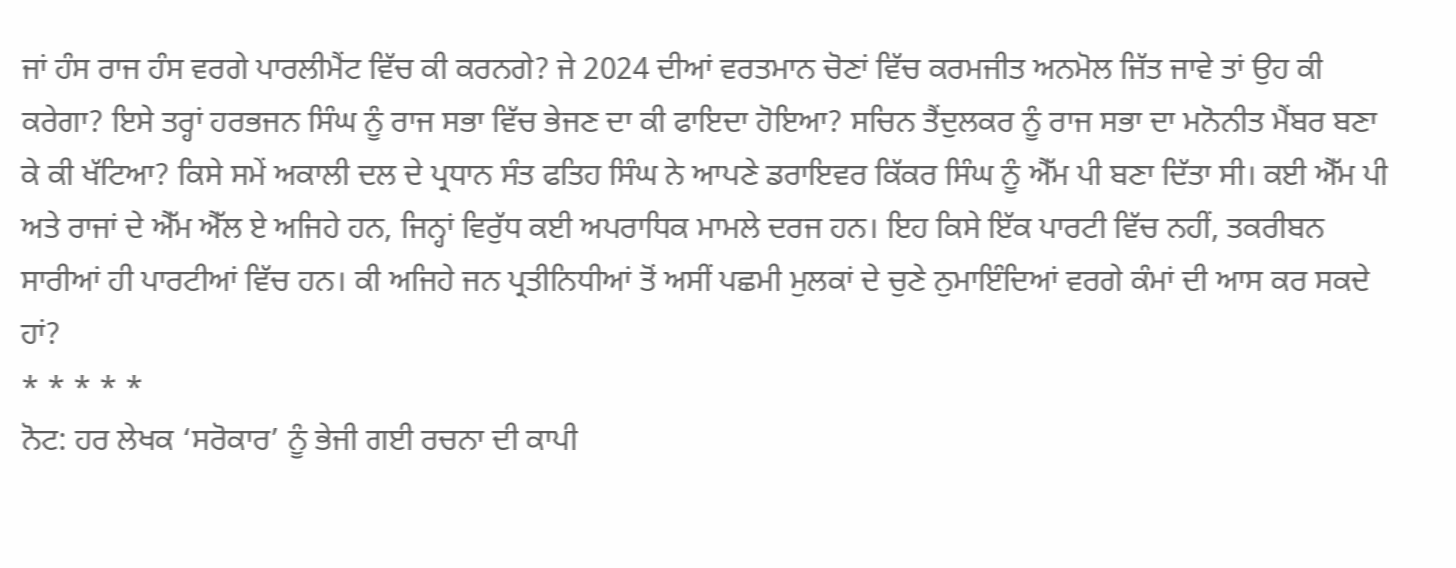ਜਾਂ ਹੰਸ ਰਾਜ ਹੰਸ ਵਰਗੇ ਪਾਰਲੀਮੈਂਟ ਵਿੱਚ ਕੀ ਕਰਨਗੇ? ਜੇ 2024 ਦੀਆਂ ਵਰਤਮਾਨ ਚੋਣਾਂ ਵਿੱਚ ਕਰਮਜੀਤ ਅਨਮੋਲ ਜਿੱਤ ਜਾਵੇ ਤਾਂ ਉਹ ਕੀ ਕਰੇਗਾ? ਇਸੇ ਤਰ੍ਹਾਂ ਹਰਭਜਨ ਸਿੰਘ ਨੂੰ ਰਾਜ ਸਭਾ ਵਿੱਚ ਭੇਜਣ ਦਾ ਕੀ ਫਾਇਦਾ ਹੋਇਆ? ਸਚਿਨ ਤੈਂਦੁਲਕਰ ਨੂੰ ਰਾਜ ਸਭਾ ਦਾ ਮਨੋਨੀਤ ਮੈਂਬਰ ਬਣਾ ਕੇ ਕੀ ਖੱਟਿਆ? ਕਿਸੇ ਸਮੇਂ ਅਕਾਲੀ ਦਲ ਦੇ ਪ੍ਰਧਾਨ ਸੰਤ ਫਤਿਹ ਸਿੰਘ ਨੇ ਆਪਣੇ ਡਰਾਇਵਰ ਕਿੱਕਰ ਸਿੰਘ ਨੂੰ ਐੱਮ ਪੀ ਬਣਾ ਦਿੱਤਾ ਸੀ। ਕਈ ਐੱਮ ਪੀ ਅਤੇ ਰਾਜਾਂ ਦੇ ਐੱਮ ਐੱਲ ਏ ਅਜਿਹੇ ਹਨ, ਜਿਨ੍ਹਾਂ ਵਿਰੁੱਧ ਕਈ ਅਪਰਾਧਿਕ ਮਾਮਲੇ ਦਰਜ ਹਨ। ਇਹ ਕਿਸੇ ਇੱਕ ਪਾਰਟੀ ਵਿੱਚ ਨਹੀਂ, ਤਕਰੀਬਨ ਸਾਰੀਆਂ ਹੀ ਪਾਰਟੀਆਂ ਵਿੱਚ ਹਨ। ਕੀ ਅਜਿਹੇ ਜਨ ਪ੍ਰਤੀਨਿਧੀਆਂ ਤੋਂ ਅਸੀਂ ਪਛਮੀ ਮੁਲਕਾਂ ਦੇ ਚੁਣੇ ਨੁਮਾਇੰਦਿਆਂ ਵਰਗੇ ਕੰਮਾਂ ਦੀ ਆਸ ਕਰ ਸਕਦੇ ਹਾਂ?
* * * * *
ਨੋਟ: ਹਰ ਲੇਖਕ ‘ਸਰੋਕਾਰ’ ਨੂੰ ਭੇਜੀ ਗਈ ਰਚਨਾ ਦੀ ਕਾਪੀ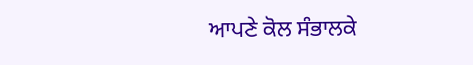ਆਪਣੇ ਕੋਲ ਸੰਭਾਲਕੇ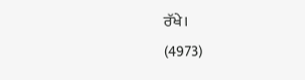ਰੱਖੇ।
(4973)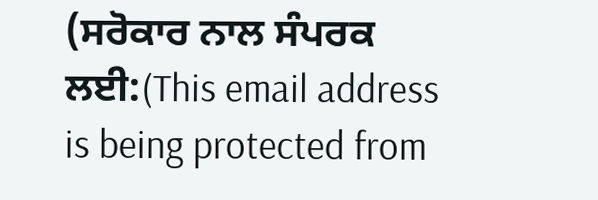(ਸਰੋਕਾਰ ਨਾਲ ਸੰਪਰਕ ਲਈ:(This email address is being protected from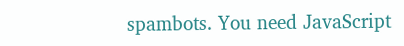spambots. You need JavaScript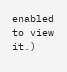enabled to view it.)